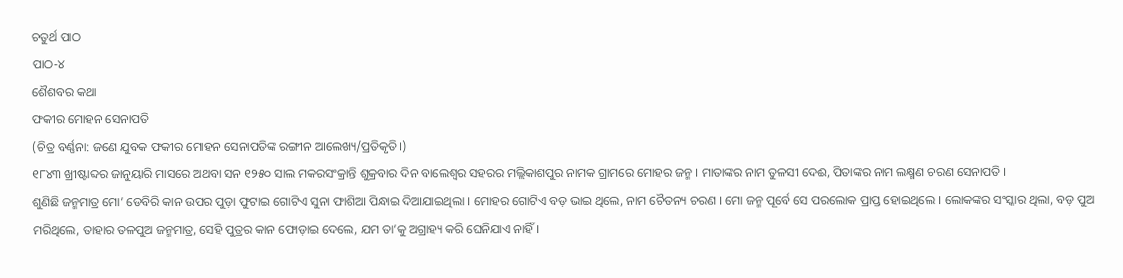ଚତୁର୍ଥ ପାଠ
ପାଠ-୪
ଶୈଶବର କଥା
ଫକୀର ମୋହନ ସେନାପତି
(ଚିତ୍ର ବର୍ଣ୍ଣନା: ଜଣେ ଯୁବକ ଫକୀର ମୋହନ ସେନାପତିଙ୍କ ରଙ୍ଗୀନ ଆଲେଖ୍ୟ/ପ୍ରତିକୃତି।)
୧୮୪୩ ଖ୍ରୀଷ୍ଟାବ୍ଦର ଜାନୁୟାରି ମାସରେ ଅଥବା ସନ ୧୨୫୦ ସାଲ ମକରସଂକ୍ରାନ୍ତି ଶୁକ୍ରବାର ଦିନ ବାଲେଶ୍ଵର ସହରର ମଲ୍ଲିକାଶପୁର ନାମକ ଗ୍ରାମରେ ମୋହର ଜନ୍ମ । ମାତାଙ୍କର ନାମ ତୁଳସୀ ଦେଈ, ପିତାଙ୍କର ନାମ ଲକ୍ଷ୍ମଣ ଚରଣ ସେନାପତି ।
ଶୁଣିଛି ଜନ୍ମମାତ୍ର ମୋ’ ଡେବିରି କାନ ଉପର ପୁଡ଼ା ଫୁଟାଇ ଗୋଟିଏ ସୁନା ଫାଶିଆ ପିନ୍ଧାଇ ଦିଆଯାଇଥିଲା । ମୋହର ଗୋଟିଏ ବଡ଼ ଭାଇ ଥିଲେ, ନାମ ଚୈତନ୍ୟ ଚରଣ । ମୋ ଜନ୍ମ ପୂର୍ବେ ସେ ପରଲୋକ ପ୍ରାପ୍ତ ହୋଇଥିଲେ । ଲୋକଙ୍କର ସଂସ୍କାର ଥିଲା, ବଡ଼ ପୁଅ ମରିଥିଲେ, ତାହାର ତଳପୁଅ ଜନ୍ମମାତ୍ର, ସେହି ପୁତ୍ରର କାନ ଫୋଡ଼ାଇ ଦେଲେ, ଯମ ତା’କୁ ଅଗ୍ରାହ୍ୟ କରି ଘେନିଯାଏ ନାହିଁ ।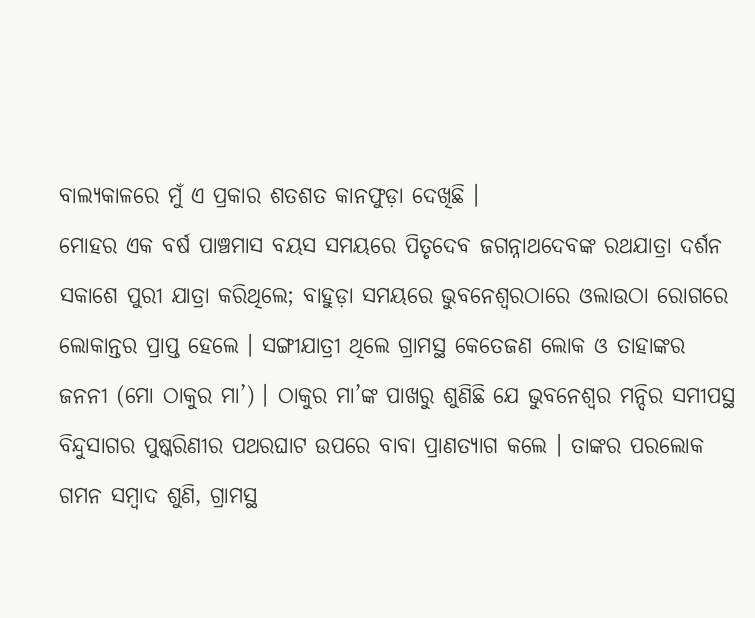ବାଲ୍ୟକାଳରେ ମୁଁ ଏ ପ୍ରକାର ଶତଶତ କାନଫୁଡ଼ା ଦେଖିଛି ।
ମୋହର ଏକ ବର୍ଷ ପାଞ୍ଚମାସ ବୟସ ସମୟରେ ପିତୃଦେବ ଜଗନ୍ନାଥଦେବଙ୍କ ରଥଯାତ୍ରା ଦର୍ଶନ ସକାଶେ ପୁରୀ ଯାତ୍ରା କରିଥିଲେ; ବାହୁଡ଼ା ସମୟରେ ଭୁବନେଶ୍ୱରଠାରେ ଓଲାଉଠା ରୋଗରେ ଲୋକାନ୍ତର ପ୍ରାପ୍ତ ହେଲେ । ସଙ୍ଗୀଯାତ୍ରୀ ଥିଲେ ଗ୍ରାମସ୍ଥ କେତେଜଣ ଲୋକ ଓ ତାହାଙ୍କର ଜନନୀ (ମୋ ଠାକୁର ମା’) । ଠାକୁର ମା’ଙ୍କ ପାଖରୁ ଶୁଣିଛି ଯେ ଭୁବନେଶ୍ଵର ମନ୍ଦିର ସମୀପସ୍ଥ ବିନ୍ଦୁସାଗର ପୁଷ୍କରିଣୀର ପଥରଘାଟ ଉପରେ ବାବା ପ୍ରାଣତ୍ୟାଗ କଲେ । ତାଙ୍କର ପରଲୋକ ଗମନ ସମ୍ବାଦ ଶୁଣି, ଗ୍ରାମସ୍ଥ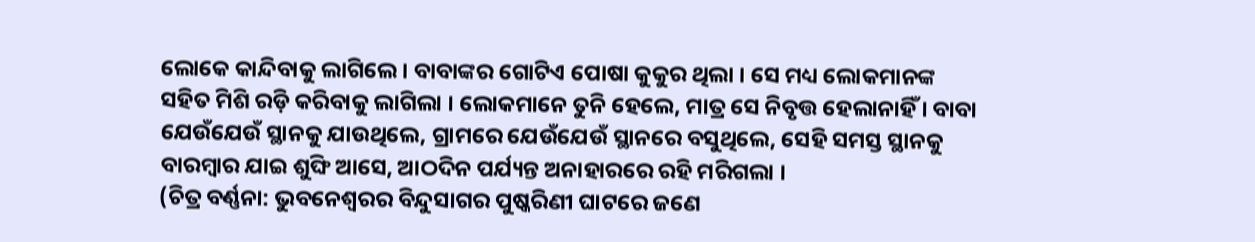ଲୋକେ କାନ୍ଦିବାକୁ ଲାଗିଲେ । ବାବାଙ୍କର ଗୋଟିଏ ପୋଷା କୁକୁର ଥିଲା । ସେ ମଧ୍ୟ ଲୋକମାନଙ୍କ ସହିତ ମିଶି ରଡ଼ି କରିବାକୁ ଲାଗିଲା । ଲୋକମାନେ ତୁନି ହେଲେ, ମାତ୍ର ସେ ନିବୃତ୍ତ ହେଲାନାହିଁ । ବାବା ଯେଉଁଯେଉଁ ସ୍ଥାନକୁ ଯାଉଥିଲେ, ଗ୍ରାମରେ ଯେଉଁଯେଉଁ ସ୍ଥାନରେ ବସୁଥିଲେ, ସେହି ସମସ୍ତ ସ୍ଥାନକୁ ବାରମ୍ବାର ଯାଇ ଶୁଙ୍ଘି ଆସେ, ଆଠଦିନ ପର୍ଯ୍ୟନ୍ତ ଅନାହାରରେ ରହି ମରିଗଲା ।
(ଚିତ୍ର ବର୍ଣ୍ଣନା: ଭୁବନେଶ୍ୱରର ବିନ୍ଦୁସାଗର ପୁଷ୍କରିଣୀ ଘାଟରେ ଜଣେ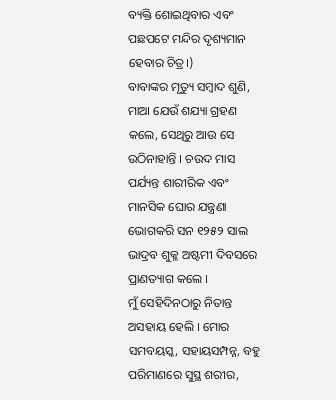ବ୍ୟକ୍ତି ଶୋଇଥିବାର ଏବଂ ପଛପଟେ ମନ୍ଦିର ଦୃଶ୍ୟମାନ ହେବାର ଚିତ୍ର।)
ବାବାଙ୍କର ମୃତ୍ୟୁ ସମ୍ବାଦ ଶୁଣି, ମାଆ ଯେଉଁ ଶଯ୍ୟା ଗ୍ରହଣ କଲେ, ସେଥିରୁ ଆଉ ସେ ଉଠିନାହାନ୍ତି । ଚଉଦ ମାସ ପର୍ଯ୍ୟନ୍ତ ଶାରୀରିକ ଏବଂ ମାନସିକ ଘୋର ଯନ୍ତ୍ରଣା ଭୋଗକରି ସନ ୧୨୫୨ ସାଲ ଭାଦ୍ରବ ଶୁକ୍ଳ ଅଷ୍ଟମୀ ଦିବସରେ ପ୍ରାଣତ୍ୟାଗ କଲେ ।
ମୁଁ ସେହିଦିନଠାରୁ ନିତାନ୍ତ ଅସହାୟ ହେଲି । ମୋର ସମବୟସ୍କ, ସହାୟସମ୍ପନ୍ନ, ବହୁ ପରିମାଣରେ ସୁସ୍ଥ ଶରୀର,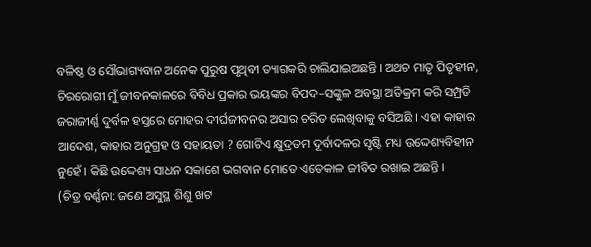ବଳିଷ୍ଠ ଓ ସୌଭାଗ୍ୟବାନ ଅନେକ ପୁରୁଷ ପୃଥିବୀ ତ୍ୟାଗକରି ଚାଲିଯାଇଅଛନ୍ତି । ଅଥଚ ମାତୃ ପିତୃହୀନ, ଚିରରୋଗୀ ମୁଁ ଜୀବନକାଳରେ ବିବିଧ ପ୍ରକାର ଭୟଙ୍କର ବିପଦ–ସଙ୍କୁଳ ଅବସ୍ଥା ଅତିକ୍ରମ କରି ସମ୍ପ୍ରତି ଜରାଜୀର୍ଣ୍ଣ ଦୁର୍ବଳ ହସ୍ତରେ ମୋହର ଦୀର୍ଘଜୀବନର ଅସାର ଚରିତ ଲେଖିବାକୁ ବସିଅଛି । ଏହା କାହାର ଆଦେଶ, କାହାର ଅନୁଗ୍ରହ ଓ ସହାୟତା ? ଗୋଟିଏ କ୍ଷୁଦ୍ରତମ ଦୂର୍ବାଦଳର ସୃଷ୍ଟି ମଧ୍ୟ ଉଦ୍ଦେଶ୍ୟବିହୀନ ନୁହେଁ । କିଛି ଉଦ୍ଦେଶ୍ୟ ସାଧନ ସକାଶେ ଭଗବାନ ମୋତେ ଏତେକାଳ ଜୀବିତ ରଖାଇ ଅଛନ୍ତି ।
(ଚିତ୍ର ବର୍ଣ୍ଣନା: ଜଣେ ଅସୁସ୍ଥ ଶିଶୁ ଖଟ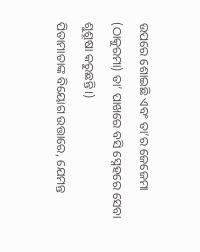ଉପରେ ଶୋଇଛି ଏବଂ ତା’ର ଜେଜେମା (ଠାକୁରମା) ତା’ ପାଖରେ ବସି ସ୍ନେହରେ ସେବା ଶୁଶ୍ରୂଷା କରୁଛନ୍ତି।)
ପିତାମାତାଙ୍କ ବିୟୋଗ ଉତ୍ତାରେ, ଯେମନ୍ତ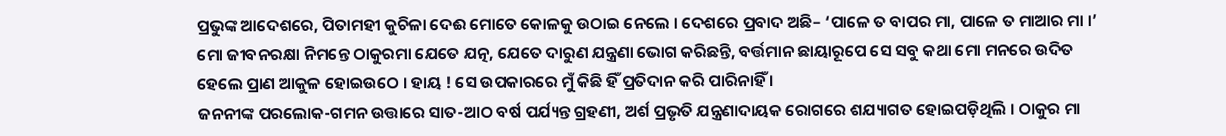ପ୍ରଭୁଙ୍କ ଆଦେଶରେ, ପିତାମହୀ କୁଚିଳା ଦେଈ ମୋତେ କୋଳକୁ ଉଠାଇ ନେଲେ । ଦେଶରେ ପ୍ରବାଦ ଅଛି– ‘ପାଳେ ତ ବାପର ମା, ପାଳେ ତ ମାଆର ମା ।’ ମୋ ଜୀବନରକ୍ଷା ନିମନ୍ତେ ଠାକୁରମା ଯେତେ ଯତ୍ନ, ଯେତେ ଦାରୁଣ ଯନ୍ତ୍ରଣା ଭୋଗ କରିଛନ୍ତି, ବର୍ତ୍ତମାନ ଛାୟାରୂପେ ସେ ସବୁ କଥା ମୋ ମନରେ ଉଦିତ ହେଲେ ପ୍ରାଣ ଆକୁଳ ହୋଇଉଠେ । ହାୟ ! ସେ ଉପକାରରେ ମୁଁ କିଛି ହିଁ ପ୍ରତିଦାନ କରି ପାରିନାହିଁ ।
ଜନନୀଙ୍କ ପରଲୋକ-ଗମନ ଉତ୍ତାରେ ସାତ-ଆଠ ବର୍ଷ ପର୍ଯ୍ୟନ୍ତ ଗ୍ରହଣୀ, ଅର୍ଶ ପ୍ରଭୃତି ଯନ୍ତ୍ରଣାଦାୟକ ରୋଗରେ ଶଯ୍ୟାଗତ ହୋଇପଡ଼ିଥିଲି । ଠାକୁର ମା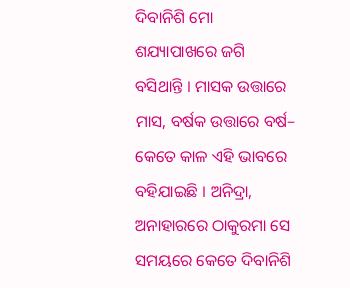ଦିବାନିଶି ମୋ ଶଯ୍ୟାପାଖରେ ଜଗି ବସିଥାନ୍ତି । ମାସକ ଉତ୍ତାରେ ମାସ, ବର୍ଷକ ଉତ୍ତାରେ ବର୍ଷ– କେତେ କାଳ ଏହି ଭାବରେ ବହିଯାଇଛି । ଅନିଦ୍ରା, ଅନାହାରରେ ଠାକୁରମା ସେ ସମୟରେ କେତେ ଦିବାନିଶି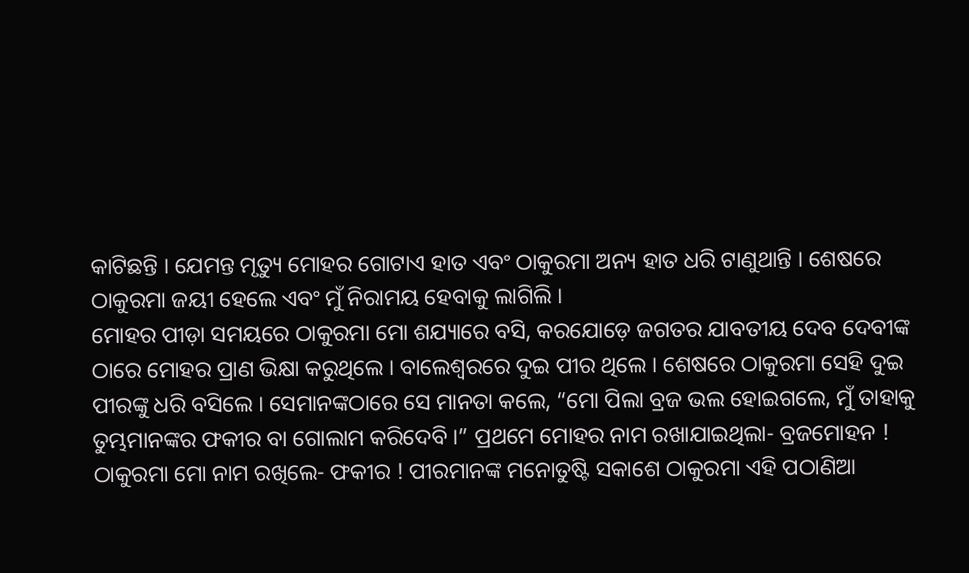କାଟିଛନ୍ତି । ଯେମନ୍ତ ମୃତ୍ୟୁ ମୋହର ଗୋଟାଏ ହାତ ଏବଂ ଠାକୁରମା ଅନ୍ୟ ହାତ ଧରି ଟାଣୁଥାନ୍ତି । ଶେଷରେ ଠାକୁରମା ଜୟୀ ହେଲେ ଏବଂ ମୁଁ ନିରାମୟ ହେବାକୁ ଲାଗିଲି ।
ମୋହର ପୀଡ଼ା ସମୟରେ ଠାକୁରମା ମୋ ଶଯ୍ୟାରେ ବସି, କରଯୋଡ଼େ ଜଗତର ଯାବତୀୟ ଦେବ ଦେବୀଙ୍କ ଠାରେ ମୋହର ପ୍ରାଣ ଭିକ୍ଷା କରୁଥିଲେ । ବାଲେଶ୍ଵରରେ ଦୁଇ ପୀର ଥିଲେ । ଶେଷରେ ଠାକୁରମା ସେହି ଦୁଇ ପୀରଙ୍କୁ ଧରି ବସିଲେ । ସେମାନଙ୍କଠାରେ ସେ ମାନତା କଲେ, “ମୋ ପିଲା ବ୍ରଜ ଭଲ ହୋଇଗଲେ, ମୁଁ ତାହାକୁ ତୁମ୍ଭମାନଙ୍କର ଫକୀର ବା ଗୋଲାମ କରିଦେବି ।” ପ୍ରଥମେ ମୋହର ନାମ ରଖାଯାଇଥିଲା- ବ୍ରଜମୋହନ ! ଠାକୁରମା ମୋ ନାମ ରଖିଲେ- ଫକୀର ! ପୀରମାନଙ୍କ ମନୋତୁଷ୍ଟି ସକାଶେ ଠାକୁରମା ଏହି ପଠାଣିଆ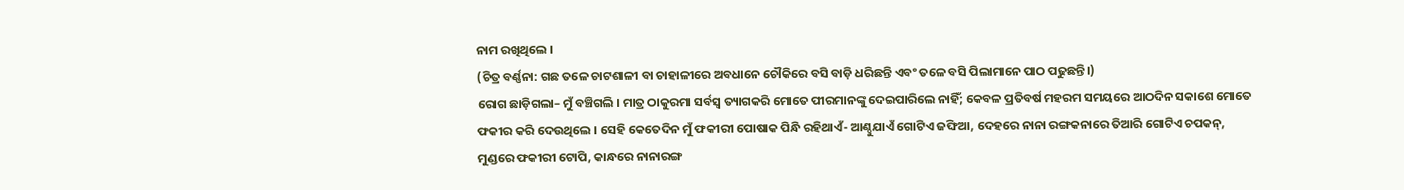ନାମ ରଖିଥିଲେ ।
(ଚିତ୍ର ବର୍ଣ୍ଣନା: ଗଛ ତଳେ ଚାଟଶାଳୀ ବା ଚାହାଳୀରେ ଅବଧାନେ ଚୌକିରେ ବସି ବାଡ଼ି ଧରିଛନ୍ତି ଏବଂ ତଳେ ବସି ପିଲାମାନେ ପାଠ ପଢୁଛନ୍ତି।)
ରୋଗ ଛାଡ଼ିଗଲା– ମୁଁ ବଞ୍ଚିଗଲି । ମାତ୍ର ଠାକୁରମା ସର୍ବସ୍ଵ ତ୍ୟାଗକରି ମୋତେ ପୀରମାନଙ୍କୁ ଦେଇପାରିଲେ ନାହିଁ; କେବଳ ପ୍ରତିବର୍ଷ ମହରମ ସମୟରେ ଆଠଦିନ ସକାଶେ ମୋତେ ଫକୀର କରି ଦେଉଥିଲେ । ସେହି କେତେଦିନ ମୁଁ ଫକୀରୀ ପୋଷାକ ପିନ୍ଧି ରହିଥାଏଁ- ଆଣ୍ଠୁଯାଏଁ ଗୋଟିଏ ଜଙ୍ଘିଆ, ଦେହରେ ନାନା ରଙ୍ଗକନାରେ ତିଆରି ଗୋଟିଏ ଚପକନ୍, ମୁଣ୍ଡରେ ଫକୀରୀ ଟୋପି, କାନ୍ଧରେ ନାନାରଙ୍ଗ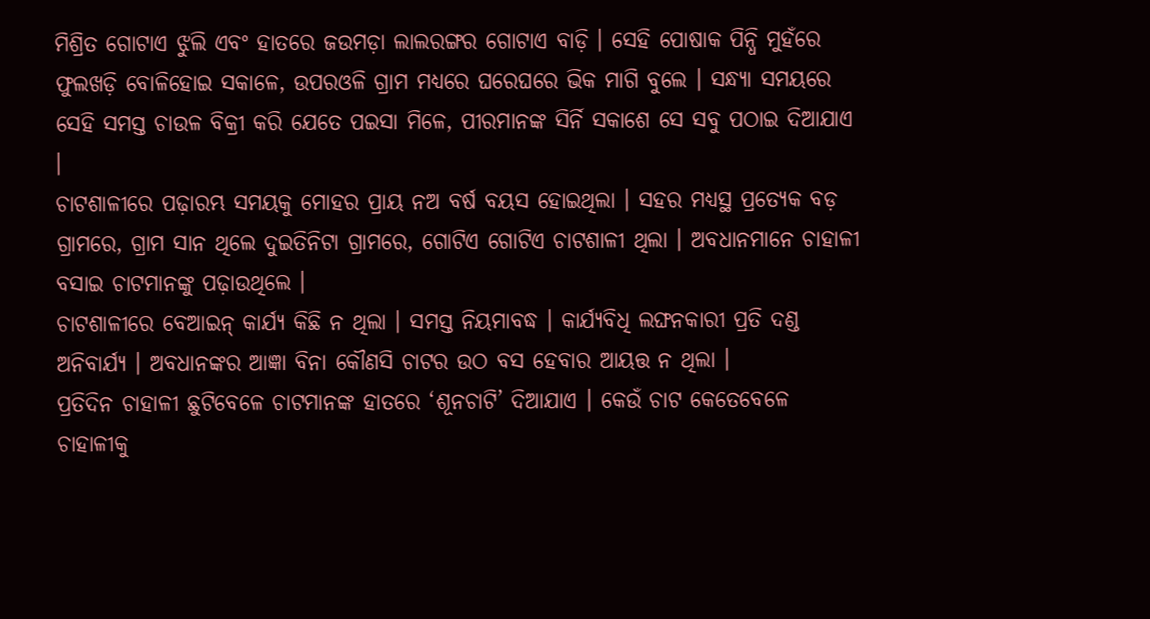ମିଶ୍ରିତ ଗୋଟାଏ ଝୁଲି ଏବଂ ହାତରେ ଜଉମଡ଼ା ଲାଲରଙ୍ଗର ଗୋଟାଏ ବାଡ଼ି । ସେହି ପୋଷାକ ପିନ୍ଧି ମୁହଁରେ ଫୁଲଖଡ଼ି ବୋଳିହୋଇ ସକାଳେ, ଉପରଓଳି ଗ୍ରାମ ମଧ୍ୟରେ ଘରେଘରେ ଭିକ ମାଗି ବୁଲେ । ସନ୍ଧ୍ୟା ସମୟରେ ସେହି ସମସ୍ତ ଚାଉଳ ବିକ୍ରୀ କରି ଯେତେ ପଇସା ମିଳେ, ପୀରମାନଙ୍କ ସିର୍ନି ସକାଶେ ସେ ସବୁ ପଠାଇ ଦିଆଯାଏ ।
ଚାଟଶାଳୀରେ ପଢ଼ାରମ୍ଭ ସମୟକୁ ମୋହର ପ୍ରାୟ ନଅ ବର୍ଷ ବୟସ ହୋଇଥିଲା । ସହର ମଧ୍ୟସ୍ଥ ପ୍ରତ୍ୟେକ ବଡ଼ ଗ୍ରାମରେ, ଗ୍ରାମ ସାନ ଥିଲେ ଦୁଇତିନିଟା ଗ୍ରାମରେ, ଗୋଟିଏ ଗୋଟିଏ ଚାଟଶାଳୀ ଥିଲା । ଅବଧାନମାନେ ଚାହାଳୀ ବସାଇ ଚାଟମାନଙ୍କୁ ପଢ଼ାଉଥିଲେ ।
ଚାଟଶାଳୀରେ ବେଆଇନ୍ କାର୍ଯ୍ୟ କିଛି ନ ଥିଲା । ସମସ୍ତ ନିୟମାବଦ୍ଧ । କାର୍ଯ୍ୟବିଧି ଲଙ୍ଘନକାରୀ ପ୍ରତି ଦଣ୍ଡ ଅନିବାର୍ଯ୍ୟ । ଅବଧାନଙ୍କର ଆଜ୍ଞା ବିନା କୌଣସି ଚାଟର ଉଠ ବସ ହେବାର ଆୟତ୍ତ ନ ଥିଲା ।
ପ୍ରତିଦିନ ଚାହାଳୀ ଛୁଟିବେଳେ ଚାଟମାନଙ୍କ ହାତରେ ‘ଶୂନଚାଟି’ ଦିଆଯାଏ । କେଉଁ ଚାଟ କେତେବେଳେ ଚାହାଳୀକୁ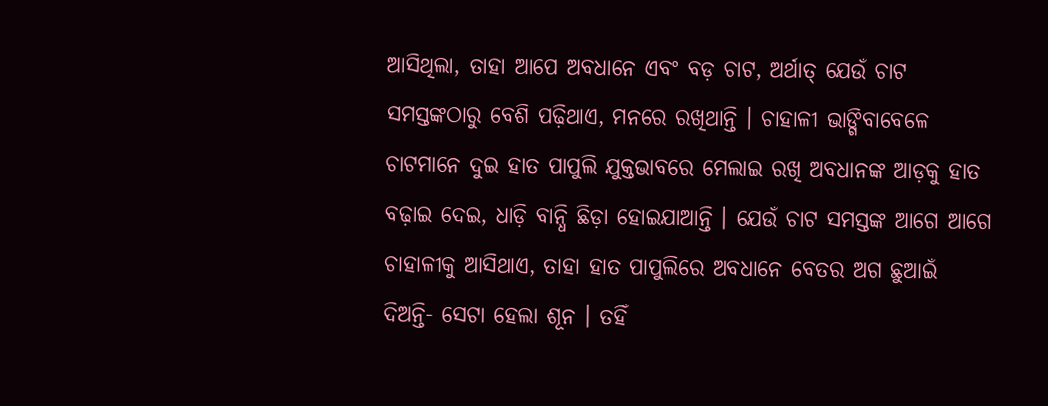ଆସିଥିଲା, ତାହା ଆପେ ଅବଧାନେ ଏବଂ ବଡ଼ ଚାଟ, ଅର୍ଥାତ୍ ଯେଉଁ ଚାଟ ସମସ୍ତଙ୍କଠାରୁ ବେଶି ପଢ଼ିଥାଏ, ମନରେ ରଖିଥାନ୍ତି । ଚାହାଳୀ ଭାଙ୍ଗିବାବେଳେ ଚାଟମାନେ ଦୁଇ ହାତ ପାପୁଲି ଯୁକ୍ତଭାବରେ ମେଲାଇ ରଖି ଅବଧାନଙ୍କ ଆଡ଼କୁ ହାତ ବଢ଼ାଇ ଦେଇ, ଧାଡ଼ି ବାନ୍ଧି ଛିଡ଼ା ହୋଇଯାଆନ୍ତି । ଯେଉଁ ଚାଟ ସମସ୍ତଙ୍କ ଆଗେ ଆଗେ ଚାହାଳୀକୁ ଆସିଥାଏ, ତାହା ହାତ ପାପୁଲିରେ ଅବଧାନେ ବେତର ଅଗ ଛୁଆଇଁ ଦିଅନ୍ତି- ସେଟା ହେଲା ଶୂନ । ତହିଁ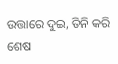ଉତ୍ତାରେ ଦୁଇ, ତିନି କରି ଶେଷ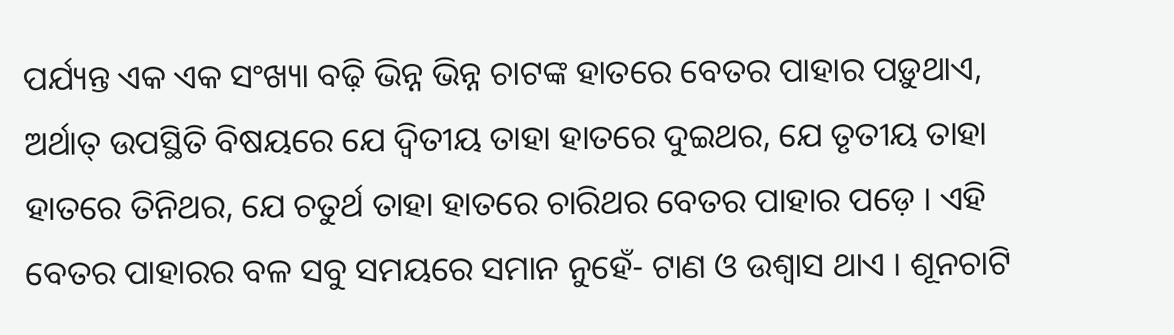ପର୍ଯ୍ୟନ୍ତ ଏକ ଏକ ସଂଖ୍ୟା ବଢ଼ି ଭିନ୍ନ ଭିନ୍ନ ଚାଟଙ୍କ ହାତରେ ବେତର ପାହାର ପଡ଼ୁଥାଏ, ଅର୍ଥାତ୍ ଉପସ୍ଥିତି ବିଷୟରେ ଯେ ଦ୍ଵିତୀୟ ତାହା ହାତରେ ଦୁଇଥର, ଯେ ତୃତୀୟ ତାହା ହାତରେ ତିନିଥର, ଯେ ଚତୁର୍ଥ ତାହା ହାତରେ ଚାରିଥର ବେତର ପାହାର ପଡ଼େ । ଏହି ବେତର ପାହାରର ବଳ ସବୁ ସମୟରେ ସମାନ ନୁହେଁ- ଟାଣ ଓ ଉଶ୍ଵାସ ଥାଏ । ଶୂନଚାଟି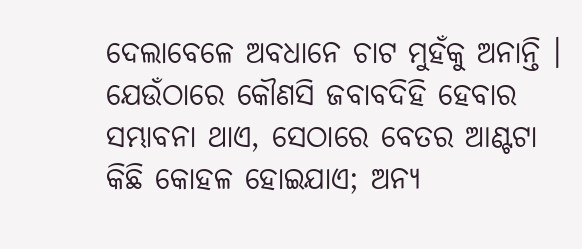ଦେଲାବେଳେ ଅବଧାନେ ଚାଟ ମୁହଁକୁ ଅନାନ୍ତି । ଯେଉଁଠାରେ କୌଣସି ଜବାବଦିହି ହେବାର ସମ୍ଭାବନା ଥାଏ, ସେଠାରେ ବେତର ଆଣ୍ଟଟା କିଛି କୋହଳ ହୋଇଯାଏ; ଅନ୍ୟ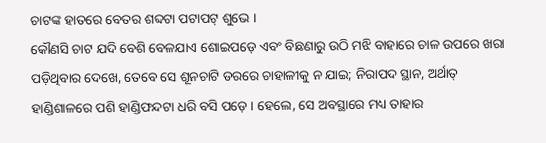ଚାଟଙ୍କ ହାତରେ ବେତର ଶବ୍ଦଟା ପଟାପଟ୍ ଶୁଭେ ।
କୌଣସି ଚାଟ ଯଦି ବେଶି ବେଳଯାଏ ଶୋଇପଡ଼େ ଏବଂ ବିଛଣାରୁ ଉଠି ମଝି ବାହାରେ ଚାଳ ଉପରେ ଖରା ପଡ଼ିଥିବାର ଦେଖେ, ତେବେ ସେ ଶୂନଚାଟି ଡରରେ ଚାହାଳୀକୁ ନ ଯାଇ; ନିରାପଦ ସ୍ଥାନ, ଅର୍ଥାତ୍ ହାଣ୍ଡିଶାଳରେ ପଶି ହାଣ୍ଡିଫନ୍ଦଟା ଧରି ବସି ପଡ଼େ । ହେଲେ, ସେ ଅବସ୍ଥାରେ ମଧ୍ୟ ତାହାର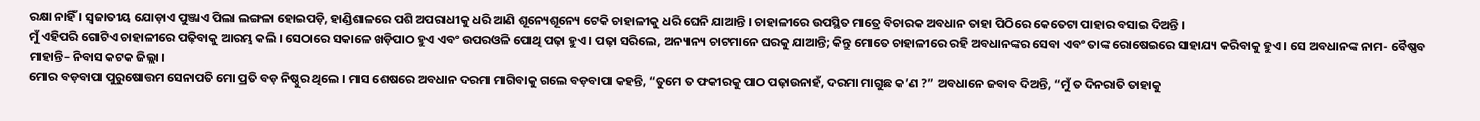ରକ୍ଷା ନାହିଁ । ସ୍ୱଜାତୀୟ ଯୋଡ଼ାଏ ପୁଞ୍ଜାଏ ପିଲା ଲଙ୍ଗଳା ହୋଇପଡ଼ି, ହାଣ୍ଡିଶାଳରେ ପଶି ଅପରାଧୀକୁ ଧରି ଆଣି ଶୂନ୍ୟେଶୂନ୍ୟେ ଟେକି ଚାହାଳୀକୁ ଧରି ଘେନି ଯାଆନ୍ତି । ଚାହାଳୀରେ ଉପସ୍ଥିତ ମାତ୍ରେ ବିଚାରକ ଅବଧାନ ତାହା ପିଠିରେ କେତେଟା ପାହାର ବସାଇ ଦିଅନ୍ତି ।
ମୁଁ ଏହିପରି ଗୋଟିଏ ଚାହାଳୀରେ ପଢ଼ିବାକୁ ଆରମ୍ଭ କଲି । ସେଠାରେ ସକାଳେ ଖଡ଼ିପାଠ ହୁଏ ଏବଂ ଉପରଓଳି ପୋଥି ପଢ଼ା ହୁଏ । ପଢ଼ା ସରିଲେ, ଅନ୍ୟାନ୍ୟ ଚାଟମାନେ ଘରକୁ ଯାଆନ୍ତି; କିନ୍ତୁ ମୋତେ ଚାହାଳୀରେ ରହି ଅବଧାନଙ୍କର ସେବା ଏବଂ ତାଙ୍କ ରୋଷେଇରେ ସାହାଯ୍ୟ କରିବାକୁ ହୁଏ । ସେ ଅବଧାନଙ୍କ ନାମ- ବୈଷ୍ଣବ ମାହାନ୍ତି– ନିବାସ କଟକ ଜିଲ୍ଲା ।
ମୋର ବଡ଼ବାପା ପୁରୁଷୋତ୍ତମ ସେନାପତି ମୋ ପ୍ରତି ବଡ଼ ନିଷ୍ଠୁର ଥିଲେ । ମାସ ଶେଷରେ ଅବଧାନ ଦରମା ମାଗିବାକୁ ଗଲେ ବଡ଼ବାପା କହନ୍ତି, “ତୁମେ ତ ଫକୀରକୁ ପାଠ ପଢ଼ାଉନାହଁ, ଦରମା ମାଗୁଛ କ’ଣ ?” ଅବଧାନେ ଜବାବ ଦିଅନ୍ତି, “ମୁଁ ତ ଦିନରାତି ତାହାକୁ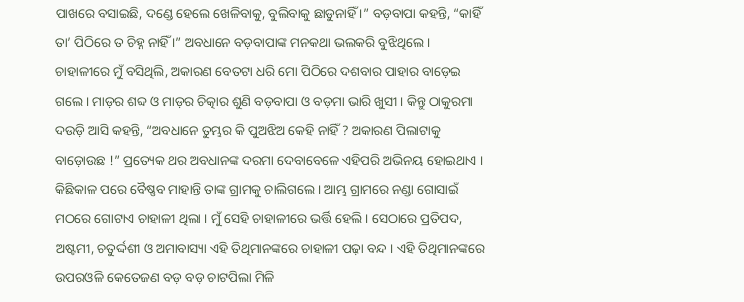ପାଖରେ ବସାଇଛି, ଦଣ୍ଡେ ହେଲେ ଖେଳିବାକୁ, ବୁଲିବାକୁ ଛାଡୁନାହିଁ ।” ବଡ଼ବାପା କହନ୍ତି, “କାହିଁ ତା’ ପିଠିରେ ତ ଚିହ୍ନ ନାହିଁ ।” ଅବଧାନେ ବଡ଼ବାପାଙ୍କ ମନକଥା ଭଲକରି ବୁଝିଥିଲେ । ଚାହାଳୀରେ ମୁଁ ବସିଥିଲି, ଅକାରଣ ବେତଟା ଧରି ମୋ ପିଠିରେ ଦଶବାର ପାହାର ବାଡ଼େଇ ଗଲେ । ମାଡ଼ର ଶବ୍ଦ ଓ ମାଡ଼ର ଚିତ୍କାର ଶୁଣି ବଡ଼ବାପା ଓ ବଡ଼ମା ଭାରି ଖୁସୀ । କିନ୍ତୁ ଠାକୁରମା ଦଉଡ଼ି ଆସି କହନ୍ତି, “ଅବଧାନେ ତୁମ୍ଭର କି ପୁଅଝିଅ କେହି ନାହିଁ ? ଅକାରଣ ପିଲାଟାକୁ ବାଡ଼ୋଉଛ !” ପ୍ରତ୍ୟେକ ଥର ଅବଧାନଙ୍କ ଦରମା ଦେବାବେଳେ ଏହିପରି ଅଭିନୟ ହୋଇଥାଏ ।
କିଛିକାଳ ପରେ ବୈଷ୍ଣବ ମାହାନ୍ତି ତାଙ୍କ ଗ୍ରାମକୁ ଚାଲିଗଲେ । ଆମ୍ଭ ଗ୍ରାମରେ ନଣ୍ଡା ଗୋସାଇଁ ମଠରେ ଗୋଟାଏ ଚାହାଳୀ ଥିଲା । ମୁଁ ସେହି ଚାହାଳୀରେ ଭର୍ତ୍ତି ହେଲି । ସେଠାରେ ପ୍ରତିପଦ, ଅଷ୍ଟମୀ, ଚତୁର୍ଦ୍ଦଶୀ ଓ ଅମାବାସ୍ୟା ଏହି ତିଥିମାନଙ୍କରେ ଚାହାଳୀ ପଢ଼ା ବନ୍ଦ । ଏହି ତିଥିମାନଙ୍କରେ ଉପରଓଳି କେତେଜଣ ବଡ଼ ବଡ଼ ଚାଟପିଲା ମିଳି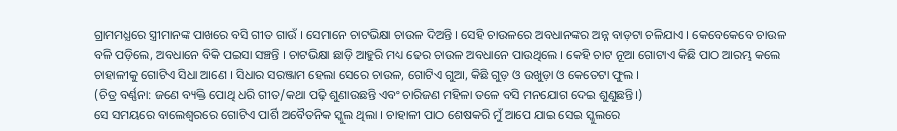ଗ୍ରାମମଧ୍ଯରେ ସ୍ତ୍ରୀମାନଙ୍କ ପାଖରେ ବସି ଗୀତ ଗାଉଁ । ସେମାନେ ଚାଟଭିକ୍ଷା ଚାଉଳ ଦିଅନ୍ତି । ସେହି ଚାଉଳରେ ଅବଧାନଙ୍କର ଅନ୍ନ ବାଡ଼ଟା ଚଳିଯାଏ । କେବେକେବେ ଚାଉଳ ବଳି ପଡ଼ିଲେ, ଅବଧାନେ ବିକି ପଇସା ସଞ୍ଚନ୍ତି । ଚାଟଭିକ୍ଷା ଛାଡ଼ି ଆହୁରି ମଧ୍ୟ ଢେର ଚାଉଳ ଅବଧାନେ ପାଉଥିଲେ । କେହି ଚାଟ ନୂଆ ଗୋଟାଏ କିଛି ପାଠ ଆରମ୍ଭ କଲେ ଚାହାଳୀକୁ ଗୋଟିଏ ସିଧା ଆଣେ । ସିଧାର ସରଞ୍ଜାମ ହେଲା ସେରେ ଚାଉଳ, ଗୋଟିଏ ଗୁଆ, କିଛି ଗୁଡ଼ ଓ ଉଖୁଡ଼ା ଓ କେତେଟା ଫୁଲ ।
(ଚିତ୍ର ବର୍ଣ୍ଣନା: ଜଣେ ବ୍ୟକ୍ତି ପୋଥି ଧରି ଗୀତ/କଥା ପଢ଼ି ଶୁଣାଉଛନ୍ତି ଏବଂ ଚାରିଜଣ ମହିଳା ତଳେ ବସି ମନଯୋଗ ଦେଇ ଶୁଣୁଛନ୍ତି।)
ସେ ସମୟରେ ବାଲେଶ୍ଵରରେ ଗୋଟିଏ ପାର୍ଶି ଅବୈତନିକ ସ୍କୁଲ ଥିଲା । ଚାହାଳୀ ପାଠ ଶେଷକରି ମୁଁ ଆପେ ଯାଇ ସେଇ ସ୍କୁଲରେ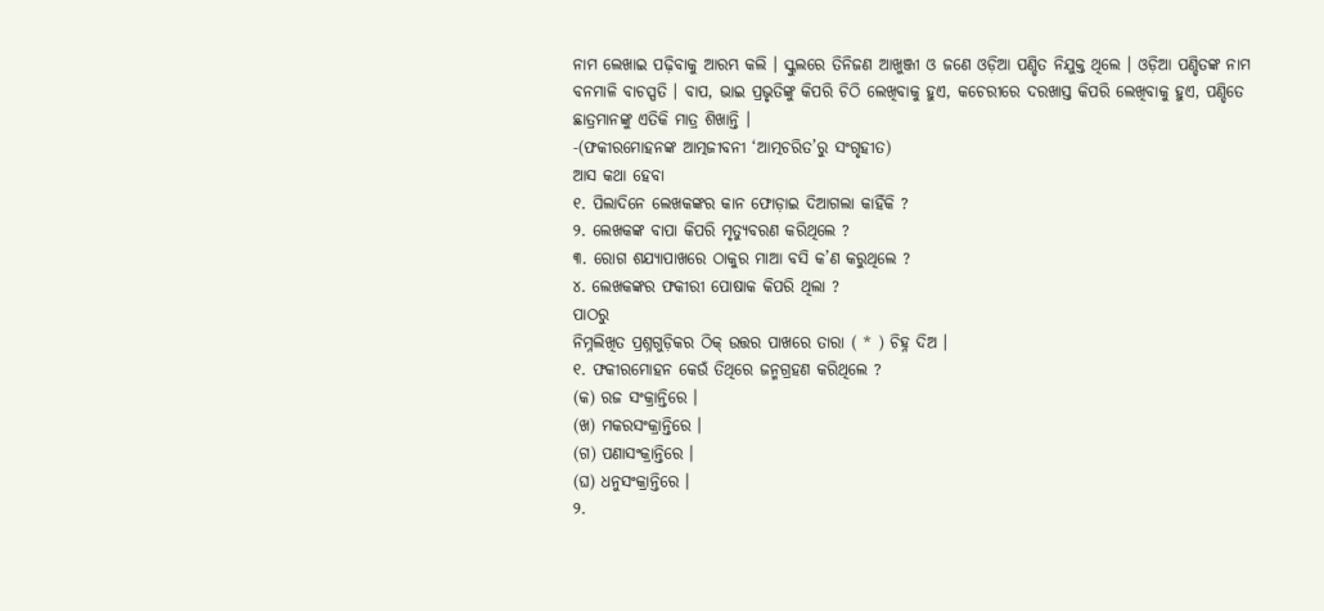ନାମ ଲେଖାଇ ପଢ଼ିବାକୁ ଆରମ୍ଭ କଲି । ସ୍କୁଲରେ ତିନିଜଣ ଆଖୁଞ୍ଜୀ ଓ ଜଣେ ଓଡ଼ିଆ ପଣ୍ଡିତ ନିଯୁକ୍ତ ଥିଲେ । ଓଡ଼ିଆ ପଣ୍ଡିତଙ୍କ ନାମ ବନମାଳି ବାଚସ୍ପତି । ବାପ, ଭାଇ ପ୍ରଭୃତିଙ୍କୁ କିପରି ଚିଠି ଲେଖିବାକୁ ହୁଏ, କଚେରୀରେ ଦରଖାସ୍ତ କିପରି ଲେଖିବାକୁ ହୁଏ, ପଣ୍ଡିତେ ଛାତ୍ରମାନଙ୍କୁ ଏତିକି ମାତ୍ର ଶିଖାନ୍ତି ।
-(ଫକୀରମୋହନଙ୍କ ଆତ୍ମଜୀବନୀ ‘ଆତ୍ମଚରିତ’ରୁ ସଂଗୃହୀତ)
ଆସ କଥା ହେବା
୧. ପିଲାଦିନେ ଲେଖକଙ୍କର କାନ ଫୋଡ଼ାଇ ଦିଆଗଲା କାହିଁକି ?
୨. ଲେଖକଙ୍କ ବାପା କିପରି ମୃତ୍ୟୁବରଣ କରିଥିଲେ ?
୩. ରୋଗ ଶଯ୍ୟାପାଖରେ ଠାକୁର ମାଆ ବସି କ’ଣ କରୁଥିଲେ ?
୪. ଲେଖକଙ୍କର ଫକୀରୀ ପୋଷାକ କିପରି ଥିଲା ?
ପାଠରୁ
ନିମ୍ନଲିଖିତ ପ୍ରଶ୍ନଗୁଡ଼ିକର ଠିକ୍ ଉତ୍ତର ପାଖରେ ତାରା ( * ) ଚିହ୍ନ ଦିଅ ।
୧. ଫକୀରମୋହନ କେଉଁ ତିଥିରେ ଜନ୍ମଗ୍ରହଣ କରିଥିଲେ ?
(କ) ରଜ ସଂକ୍ରାନ୍ତିରେ ।
(ଖ) ମକରସଂକ୍ରାନ୍ତିରେ ।
(ଗ) ପଣାସଂକ୍ରାନ୍ତିରେ ।
(ଘ) ଧନୁସଂକ୍ରାନ୍ତିରେ ।
୨.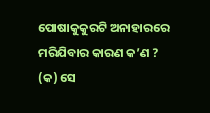ପୋଷାକୁକୁରଟି ଅନାହାରରେ ମରିଯିବାର କାରଣ କ’ଣ ?
(କ) ସେ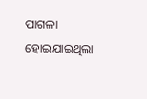ପାଗଳା ହୋଇଯାଇଥିଲା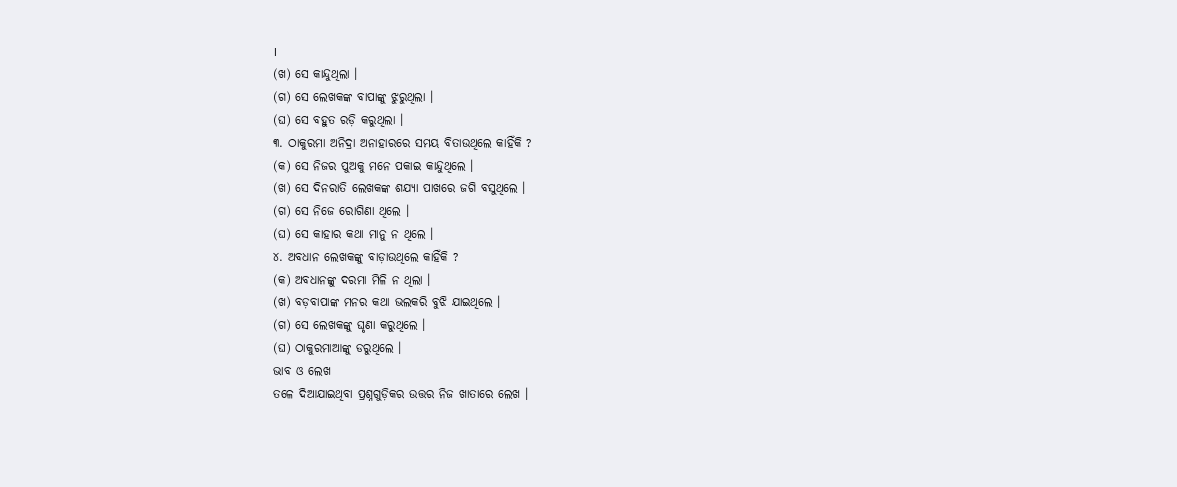।
(ଖ) ସେ କାନ୍ଦୁଥିଲା ।
(ଗ) ସେ ଲେଖକଙ୍କ ବାପାଙ୍କୁ ଝୁରୁଥିଲା ।
(ଘ) ସେ ବହୁତ ରଡ଼ି କରୁଥିଲା ।
୩. ଠାକୁରମା ଅନିଦ୍ରା ଅନାହାରରେ ସମୟ ବିତାଉଥିଲେ କାହିଁକି ?
(କ) ସେ ନିଜର ପୁଅକୁ ମନେ ପକାଇ କାନ୍ଦୁଥିଲେ ।
(ଖ) ସେ ଦିନରାତି ଲେଖକଙ୍କ ଶଯ୍ୟା ପାଖରେ ଜଗି ବସୁଥିଲେ ।
(ଗ) ସେ ନିଜେ ରୋଗିଣା ଥିଲେ ।
(ଘ) ସେ କାହାର କଥା ମାନୁ ନ ଥିଲେ ।
୪. ଅବଧାନ ଲେଖକଙ୍କୁ ବାଡ଼ାଉଥିଲେ କାହିଁକି ?
(କ) ଅବଧାନଙ୍କୁ ଦରମା ମିଳି ନ ଥିଲା ।
(ଖ) ବଡ଼ବାପାଙ୍କ ମନର କଥା ଭଲକରି ବୁଝି ଯାଇଥିଲେ ।
(ଗ) ସେ ଲେଖକଙ୍କୁ ଘୃଣା କରୁଥିଲେ ।
(ଘ) ଠାକୁରମାଆଙ୍କୁ ଡରୁଥିଲେ ।
ଭାବ ଓ ଲେଖ
ତଳେ ଦିଆଯାଇଥିବା ପ୍ରଶ୍ନଗୁଡ଼ିକର ଉତ୍ତର ନିଜ ଖାତାରେ ଲେଖ ।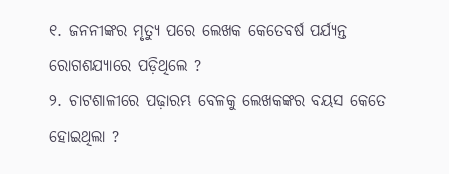୧. ଜନନୀଙ୍କର ମୃତ୍ୟୁ ପରେ ଲେଖକ କେତେବର୍ଷ ପର୍ଯ୍ୟନ୍ତ ରୋଗଶଯ୍ୟାରେ ପଡ଼ିଥିଲେ ?
୨. ଚାଟଶାଳୀରେ ପଢ଼ାରମ୍ଭ ବେଳକୁ ଲେଖକଙ୍କର ବୟସ କେତେ ହୋଇଥିଲା ?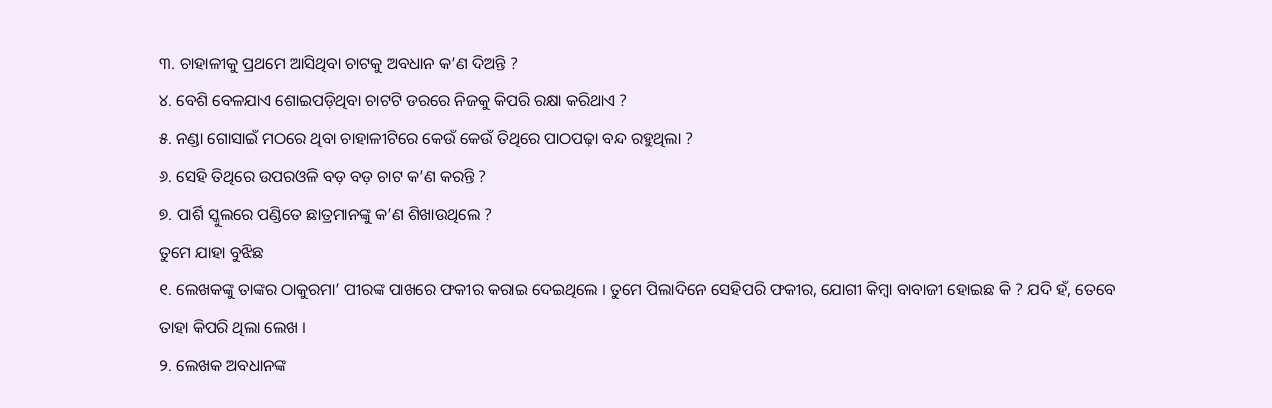୩. ଚାହାଳୀକୁ ପ୍ରଥମେ ଆସିଥିବା ଚାଟକୁ ଅବଧାନ କ’ଣ ଦିଅନ୍ତି ?
୪. ବେଶି ବେଳଯାଏ ଶୋଇପଡ଼ିଥିବା ଚାଟଟି ଡରରେ ନିଜକୁ କିପରି ରକ୍ଷା କରିଥାଏ ?
୫. ନଣ୍ଡା ଗୋସାଇଁ ମଠରେ ଥିବା ଚାହାଳୀଟିରେ କେଉଁ କେଉଁ ତିଥିରେ ପାଠପଢ଼ା ବନ୍ଦ ରହୁଥିଲା ?
୬. ସେହି ତିଥିରେ ଉପରଓଳି ବଡ଼ ବଡ଼ ଚାଟ କ’ଣ କରନ୍ତି ?
୭. ପାର୍ଶି ସ୍କୁଲରେ ପଣ୍ଡିତେ ଛାତ୍ରମାନଙ୍କୁ କ’ଣ ଶିଖାଉଥିଲେ ?
ତୁମେ ଯାହା ବୁଝିଛ
୧. ଲେଖକଙ୍କୁ ତାଙ୍କର ଠାକୁରମା’ ପୀରଙ୍କ ପାଖରେ ଫକୀର କରାଇ ଦେଇଥିଲେ । ତୁମେ ପିଲାଦିନେ ସେହିପରି ଫକୀର, ଯୋଗୀ କିମ୍ବା ବାବାଜୀ ହୋଇଛ କି ? ଯଦି ହଁ, ତେବେ ତାହା କିପରି ଥିଲା ଲେଖ ।
୨. ଲେଖକ ଅବଧାନଙ୍କ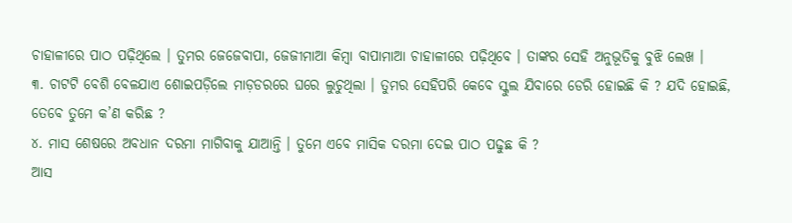ଚାହାଳୀରେ ପାଠ ପଢ଼ିଥିଲେ । ତୁମର ଜେଜେବାପା, ଜେଜୀମାଆ କିମ୍ବା ବାପାମାଆ ଚାହାଳୀରେ ପଢ଼ିଥିବେ । ତାଙ୍କର ସେହି ଅନୁଭୂତିକୁ ବୁଝି ଲେଖ ।
୩. ଚାଟଟି ବେଶି ବେଳଯାଏ ଶୋଇପଡ଼ିଲେ ମାଡ଼ଡରରେ ଘରେ ଲୁଚୁଥିଲା । ତୁମର ସେହିପରି କେବେ ସ୍କୁଲ ଯିବାରେ ଡେରି ହୋଇଛି କି ? ଯଦି ହୋଇଛି, ତେବେ ତୁମେ କ’ଣ କରିଛ ?
୪. ମାସ ଶେଷରେ ଅବଧାନ ଦରମା ମାଗିବାକୁ ଯାଆନ୍ତି । ତୁମେ ଏବେ ମାସିକ ଦରମା ଦେଇ ପାଠ ପଢୁଛ କି ?
ଆସ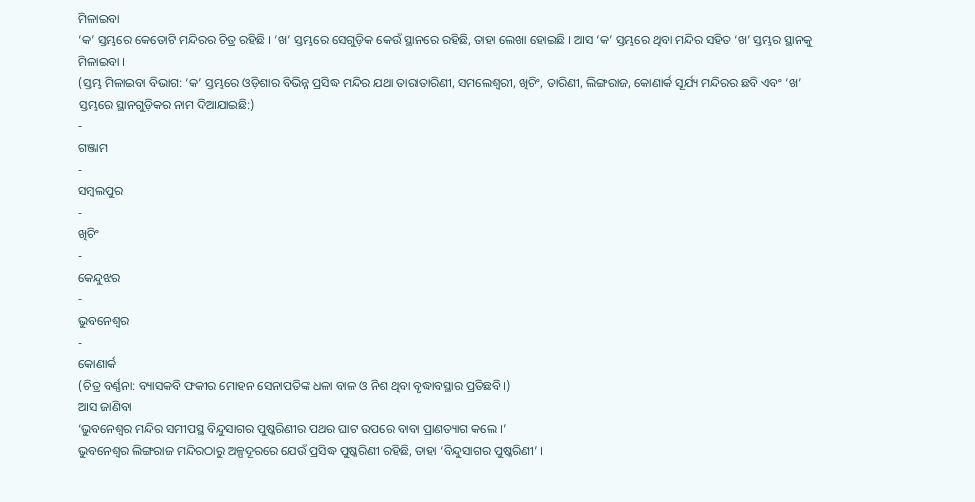ମିଳାଇବା
‘କ’ ସ୍ତମ୍ଭରେ କେତୋଟି ମନ୍ଦିରର ଚିତ୍ର ରହିଛି । ‘ଖ’ ସ୍ତମ୍ଭରେ ସେଗୁଡ଼ିକ କେଉଁ ସ୍ଥାନରେ ରହିଛି, ତାହା ଲେଖା ହୋଇଛି । ଆସ ‘କ’ ସ୍ତମ୍ଭରେ ଥିବା ମନ୍ଦିର ସହିତ ‘ଖ’ ସ୍ତମ୍ଭର ସ୍ଥାନକୁ ମିଳାଇବା ।
(ସ୍ତମ୍ଭ ମିଳାଇବା ବିଭାଗ: ‘କ’ ସ୍ତମ୍ଭରେ ଓଡ଼ିଶାର ବିଭିନ୍ନ ପ୍ରସିଦ୍ଧ ମନ୍ଦିର ଯଥା ତାରାତାରିଣୀ, ସମଲେଶ୍ୱରୀ, ଖିଚିଂ, ତାରିଣୀ, ଲିଙ୍ଗରାଜ, କୋଣାର୍କ ସୂର୍ଯ୍ୟ ମନ୍ଦିରର ଛବି ଏବଂ ‘ଖ’ ସ୍ତମ୍ଭରେ ସ୍ଥାନଗୁଡ଼ିକର ନାମ ଦିଆଯାଇଛି:)
-
ଗଞ୍ଜାମ
-
ସମ୍ବଲପୁର
-
ଖିଚିଂ
-
କେନ୍ଦୁଝର
-
ଭୁବନେଶ୍ବର
-
କୋଣାର୍କ
(ଚିତ୍ର ବର୍ଣ୍ଣନା: ବ୍ୟାସକବି ଫକୀର ମୋହନ ସେନାପତିଙ୍କ ଧଳା ବାଳ ଓ ନିଶ ଥିବା ବୃଦ୍ଧାବସ୍ଥାର ପ୍ରତିଛବି।)
ଆସ ଜାଣିବା
‘ଭୁବନେଶ୍ଵର ମନ୍ଦିର ସମୀପସ୍ଥ ବିନ୍ଦୁସାଗର ପୁଷ୍କରିଣୀର ପଥର ଘାଟ ଉପରେ ବାବା ପ୍ରାଣତ୍ୟାଗ କଲେ ।’
ଭୁବନେଶ୍ଵର ଲିଙ୍ଗରାଜ ମନ୍ଦିରଠାରୁ ଅଳ୍ପଦୂରରେ ଯେଉଁ ପ୍ରସିଦ୍ଧ ପୁଷ୍କରିଣୀ ରହିଛି, ତାହା ‘ବିନ୍ଦୁସାଗର ପୁଷ୍କରିଣୀ’ ।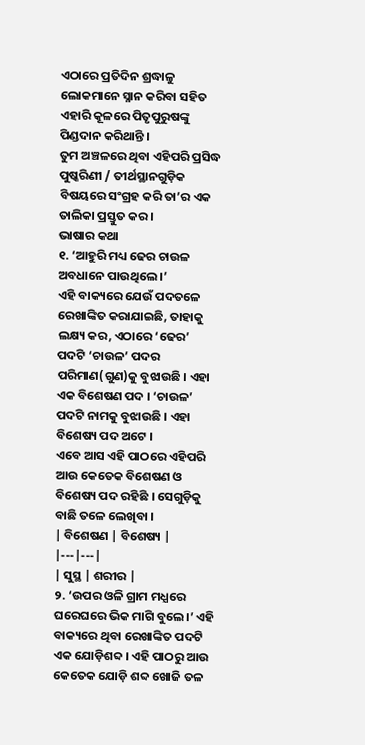ଏଠାରେ ପ୍ରତିଦିନ ଶ୍ରଦ୍ଧାଳୁ ଲୋକମାନେ ସ୍ନାନ କରିବା ସହିତ ଏହାରି କୂଳରେ ପିତୃପୁରୁଷଙ୍କୁ ପିଣ୍ଡଦାନ କରିଥାନ୍ତି ।
ତୁମ ଅଞ୍ଚଳରେ ଥିବା ଏହିପରି ପ୍ରସିଦ୍ଧ ପୁଷ୍କରିଣୀ / ତୀର୍ଥସ୍ଥାନଗୁଡ଼ିକ ବିଷୟରେ ସଂଗ୍ରହ କରି ତା’ର ଏକ ତାଲିକା ପ୍ରସ୍ତୁତ କର ।
ଭାଷାର କଥା
୧. ‘ଆହୁରି ମଧ୍ୟ ଢେର ଚାଉଳ ଅବଧାନେ ପାଉଥିଲେ ।’
ଏହି ବାକ୍ୟରେ ଯେଉଁ ପଦତଳେ ରେଖାଙ୍କିତ କରାଯାଇଛି, ତାହାକୁ ଲକ୍ଷ୍ୟ କର, ଏଠାରେ ‘ଢେର’ ପଦଟି ‘ଚାଉଳ’ ପଦର ପରିମାଣ(ଗୁଣ)କୁ ବୁଝାଉଛି । ଏହା ଏକ ବିଶେଷଣ ପଦ । ‘ଚାଉଳ’ ପଦଟି ନାମକୁ ବୁଝାଉଛି । ଏହା ବିଶେଷ୍ୟ ପଦ ଅଟେ ।
ଏବେ ଆସ ଏହି ପାଠରେ ଏହିପରି ଆଉ କେତେକ ବିଶେଷଣ ଓ ବିଶେଷ୍ୟ ପଦ ରହିଛି । ସେଗୁଡ଼ିକୁ ବାଛି ତଳେ ଲେଖିବା ।
| ବିଶେଷଣ | ବିଶେଷ୍ୟ |
|---|---|
| ସୁସ୍ଥ | ଶରୀର |
୨. ‘ଉପର ଓଳି ଗ୍ରାମ ମଧ୍ଯରେ ଘରେଘରେ ଭିକ ମାଗି ବୁଲେ।’ ଏହି ବାକ୍ୟରେ ଥିବା ରେଖାଙ୍କିତ ପଦଟି ଏକ ଯୋଡ଼ିଶବ୍ଦ । ଏହି ପାଠରୁ ଆଉ କେତେକ ଯୋଡ଼ି ଶବ୍ଦ ଖୋଜି ତଳ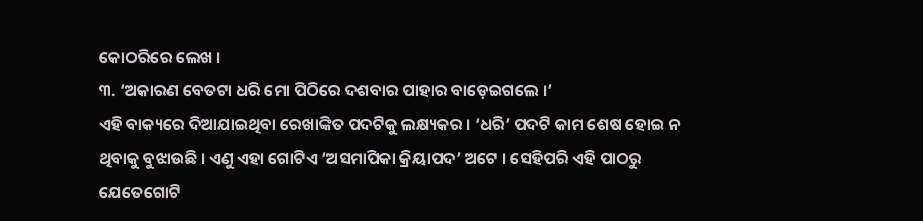କୋଠରିରେ ଲେଖ ।
୩. ‘ଅକାରଣ ବେତଟା ଧରି ମୋ ପିଠିରେ ଦଶବାର ପାହାର ବାଡ଼େଇଗଲେ ।’
ଏହି ବାକ୍ୟରେ ଦିଆଯାଇଥିବା ରେଖାଙ୍କିତ ପଦଟିକୁ ଲକ୍ଷ୍ୟକର । ‘ଧରି’ ପଦଟି କାମ ଶେଷ ହୋଇ ନ ଥିବାକୁ ବୁଝାଉଛି । ଏଣୁ ଏହା ଗୋଟିଏ ‘ଅସମାପିକା କ୍ରିୟାପଦ’ ଅଟେ । ସେହିପରି ଏହି ପାଠରୁ ଯେତେଗୋଟି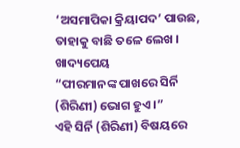‘ଅସମାପିକା କ୍ରିୟାପଦ’ ପାଉଛ, ତାହାକୁ ବାଛି ତଳେ ଲେଖ ।
ଖାଦ୍ୟପେୟ
“ପୀରମାନଙ୍କ ପାଖରେ ସିର୍ନି (ଶିରିଣୀ) ଭୋଗ ହୁଏ ।”
ଏହି ସିର୍ନି (ଶିରିଣୀ) ବିଷୟରେ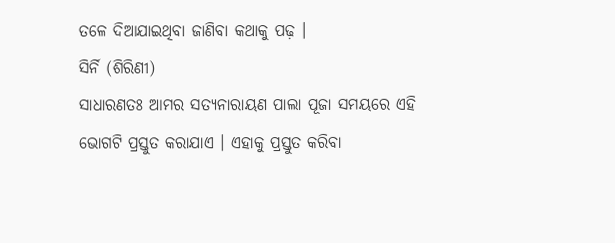ତଳେ ଦିଆଯାଇଥିବା ଜାଣିବା କଥାକୁ ପଢ଼ ।
ସିର୍ନି (ଶିରିଣୀ)
ସାଧାରଣତଃ ଆମର ସତ୍ୟନାରାୟଣ ପାଲା ପୂଜା ସମୟରେ ଏହି ଭୋଗଟି ପ୍ରସ୍ତୁତ କରାଯାଏ । ଏହାକୁ ପ୍ରସ୍ତୁତ କରିବା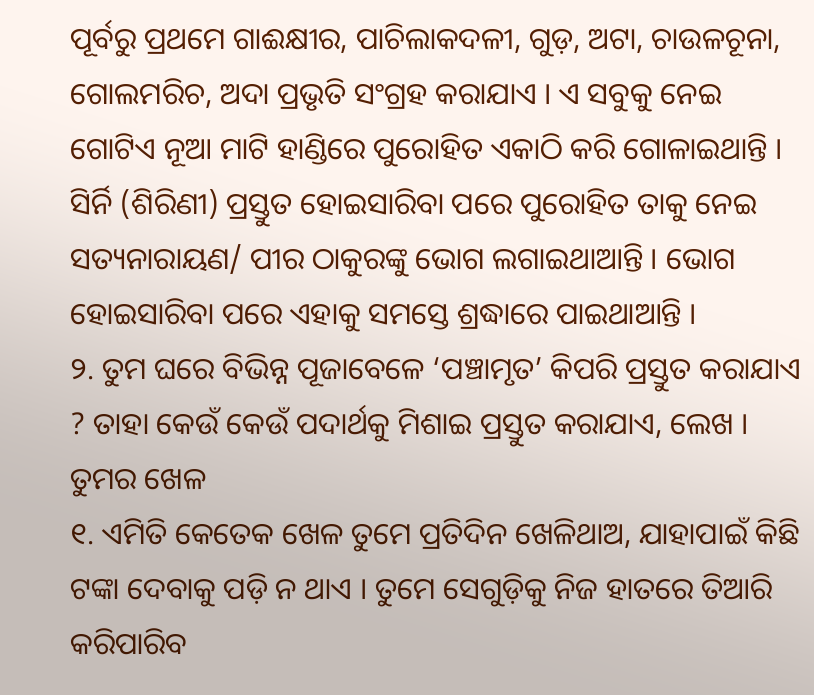ପୂର୍ବରୁ ପ୍ରଥମେ ଗାଈକ୍ଷୀର, ପାଚିଲାକଦଳୀ, ଗୁଡ଼, ଅଟା, ଚାଉଳଚୂନା, ଗୋଲମରିଚ, ଅଦା ପ୍ରଭୃତି ସଂଗ୍ରହ କରାଯାଏ । ଏ ସବୁକୁ ନେଇ ଗୋଟିଏ ନୂଆ ମାଟି ହାଣ୍ଡିରେ ପୁରୋହିତ ଏକାଠି କରି ଗୋଳାଇଥାନ୍ତି । ସିର୍ନି (ଶିରିଣୀ) ପ୍ରସ୍ତୁତ ହୋଇସାରିବା ପରେ ପୁରୋହିତ ତାକୁ ନେଇ ସତ୍ୟନାରାୟଣ/ ପୀର ଠାକୁରଙ୍କୁ ଭୋଗ ଲଗାଇଥାଆନ୍ତି । ଭୋଗ ହୋଇସାରିବା ପରେ ଏହାକୁ ସମସ୍ତେ ଶ୍ରଦ୍ଧାରେ ପାଇଥାଆନ୍ତି ।
୨. ତୁମ ଘରେ ବିଭିନ୍ନ ପୂଜାବେଳେ ‘ପଞ୍ଚାମୃତ’ କିପରି ପ୍ରସ୍ତୁତ କରାଯାଏ ? ତାହା କେଉଁ କେଉଁ ପଦାର୍ଥକୁ ମିଶାଇ ପ୍ରସ୍ତୁତ କରାଯାଏ, ଲେଖ ।
ତୁମର ଖେଳ
୧. ଏମିତି କେତେକ ଖେଳ ତୁମେ ପ୍ରତିଦିନ ଖେଳିଥାଅ, ଯାହାପାଇଁ କିଛି ଟଙ୍କା ଦେବାକୁ ପଡ଼ି ନ ଥାଏ । ତୁମେ ସେଗୁଡ଼ିକୁ ନିଜ ହାତରେ ତିଆରି କରିପାରିବ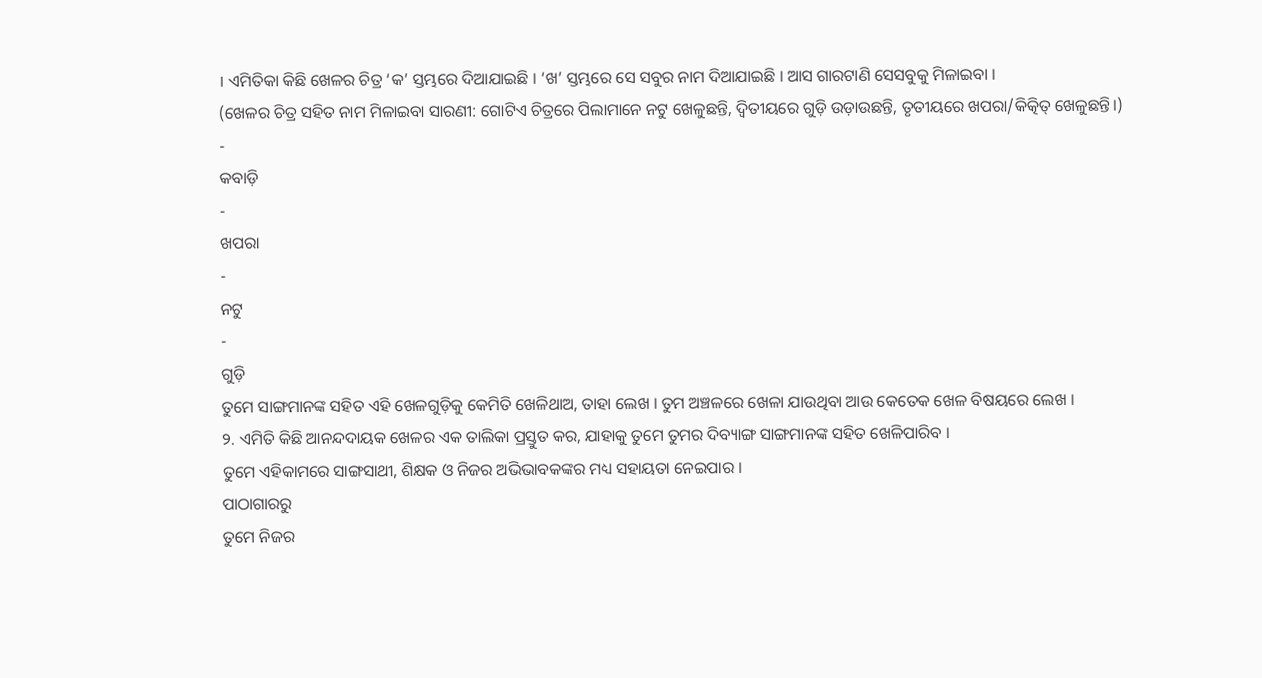। ଏମିତିକା କିଛି ଖେଳର ଚିତ୍ର ‘କ’ ସ୍ତମ୍ଭରେ ଦିଆଯାଇଛି । ‘ଖ’ ସ୍ତମ୍ଭରେ ସେ ସବୁର ନାମ ଦିଆଯାଇଛି । ଆସ ଗାରଟାଣି ସେସବୁକୁ ମିଳାଇବା ।
(ଖେଳର ଚିତ୍ର ସହିତ ନାମ ମିଳାଇବା ସାରଣୀ: ଗୋଟିଏ ଚିତ୍ରରେ ପିଲାମାନେ ନଟୁ ଖେଳୁଛନ୍ତି, ଦ୍ୱିତୀୟରେ ଗୁଡ଼ି ଉଡ଼ାଉଛନ୍ତି, ତୃତୀୟରେ ଖପରା/କିତ୍କିତ୍ ଖେଳୁଛନ୍ତି।)
-
କବାଡ଼ି
-
ଖପରା
-
ନଟୁ
-
ଗୁଡ଼ି
ତୁମେ ସାଙ୍ଗମାନଙ୍କ ସହିତ ଏହି ଖେଳଗୁଡ଼ିକୁ କେମିତି ଖେଳିଥାଅ, ତାହା ଲେଖ । ତୁମ ଅଞ୍ଚଳରେ ଖେଳା ଯାଉଥିବା ଆଉ କେତେକ ଖେଳ ବିଷୟରେ ଲେଖ ।
୨. ଏମିତି କିଛି ଆନନ୍ଦଦାୟକ ଖେଳର ଏକ ତାଲିକା ପ୍ରସ୍ତୁତ କର, ଯାହାକୁ ତୁମେ ତୁମର ଦିବ୍ୟାଙ୍ଗ ସାଙ୍ଗମାନଙ୍କ ସହିତ ଖେଳିପାରିବ ।
ତୁମେ ଏହିକାମରେ ସାଙ୍ଗସାଥୀ, ଶିକ୍ଷକ ଓ ନିଜର ଅଭିଭାବକଙ୍କର ମଧ୍ୟ ସହାୟତା ନେଇପାର ।
ପାଠାଗାରରୁ
ତୁମେ ନିଜର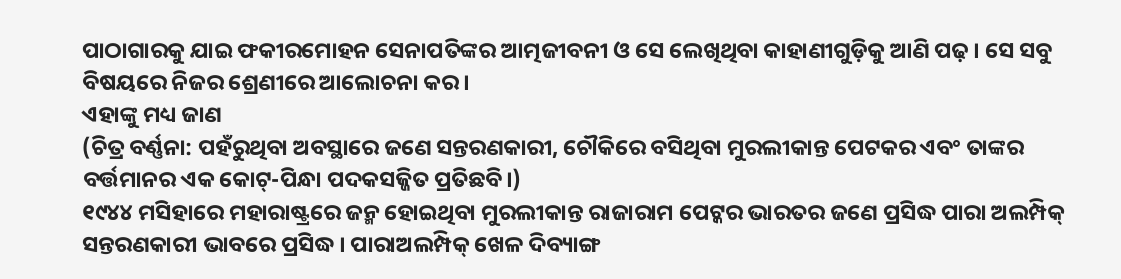ପାଠାଗାରକୁ ଯାଇ ଫକୀରମୋହନ ସେନାପତିଙ୍କର ଆତ୍ମଜୀବନୀ ଓ ସେ ଲେଖିଥିବା କାହାଣୀଗୁଡ଼ିକୁ ଆଣି ପଢ଼ । ସେ ସବୁ ବିଷୟରେ ନିଜର ଶ୍ରେଣୀରେ ଆଲୋଚନା କର ।
ଏହାଙ୍କୁ ମଧ୍ୟ ଜାଣ
(ଚିତ୍ର ବର୍ଣ୍ଣନା: ପହଁରୁଥିବା ଅବସ୍ଥାରେ ଜଣେ ସନ୍ତରଣକାରୀ, ଚୌକିରେ ବସିଥିବା ମୁରଲୀକାନ୍ତ ପେଟକର ଏବଂ ତାଙ୍କର ବର୍ତ୍ତମାନର ଏକ କୋଟ୍-ପିନ୍ଧା ପଦକସଜ୍ଜିତ ପ୍ରତିଛବି।)
୧୯୪୪ ମସିହାରେ ମହାରାଷ୍ଟ୍ରରେ ଜନ୍ମ ହୋଇଥିବା ମୁରଲୀକାନ୍ତ ରାଜାରାମ ପେଟ୍କର ଭାରତର ଜଣେ ପ୍ରସିଦ୍ଧ ପାରା ଅଲମ୍ପିକ୍ ସନ୍ତରଣକାରୀ ଭାବରେ ପ୍ରସିଦ୍ଧ । ପାରାଅଲମ୍ପିକ୍ ଖେଳ ଦିବ୍ୟାଙ୍ଗ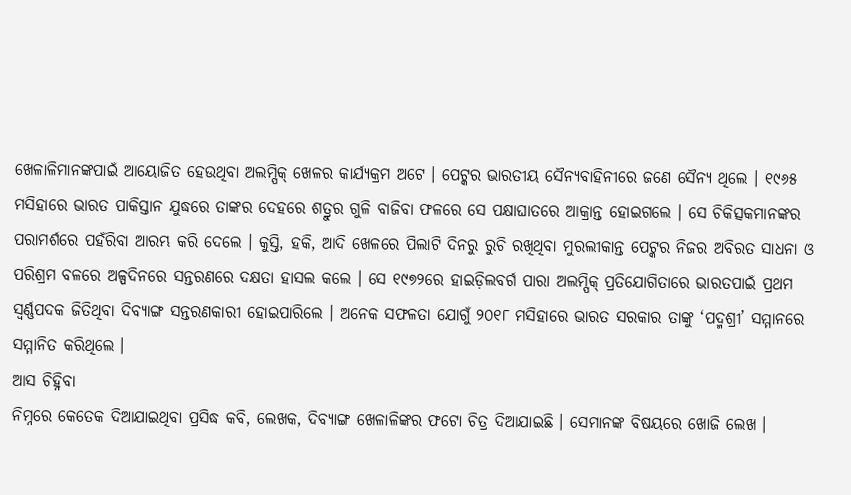ଖେଳାଳିମାନଙ୍କପାଇଁ ଆୟୋଜିତ ହେଉଥିବା ଅଲମ୍ପିକ୍ ଖେଳର କାର୍ଯ୍ୟକ୍ରମ ଅଟେ । ପେଟ୍କର ଭାରତୀୟ ସୈନ୍ୟବାହିନୀରେ ଜଣେ ସୈନ୍ୟ ଥିଲେ । ୧୯୬୫ ମସିହାରେ ଭାରତ ପାକିସ୍ତାନ ଯୁଦ୍ଧରେ ତାଙ୍କର ଦେହରେ ଶତ୍ରୁର ଗୁଳି ବାଜିବା ଫଳରେ ସେ ପକ୍ଷାଘାତରେ ଆକ୍ରାନ୍ତ ହୋଇଗଲେ । ସେ ଚିକିତ୍ସକମାନଙ୍କର ପରାମର୍ଶରେ ପହଁରିବା ଆରମ୍ଭ କରି ଦେଲେ । କୁସ୍ତି, ହକି, ଆଦି ଖେଳରେ ପିଲାଟି ଦିନରୁ ରୁଚି ରଖିଥିବା ମୁରଲୀକାନ୍ତ ପେଟ୍କର ନିଜର ଅବିରତ ସାଧନା ଓ ପରିଶ୍ରମ ବଳରେ ଅଳ୍ପଦିନରେ ସନ୍ତରଣରେ ଦକ୍ଷତା ହାସଲ କଲେ । ସେ ୧୯୭୨ରେ ହାଇଡ଼ିଲବର୍ଗ ପାରା ଅଲମ୍ପିକ୍ ପ୍ରତିଯୋଗିତାରେ ଭାରତପାଇଁ ପ୍ରଥମ ସ୍ୱର୍ଣ୍ଣପଦକ ଜିତିଥିବା ଦିବ୍ୟାଙ୍ଗ ସନ୍ତରଣକାରୀ ହୋଇପାରିଲେ । ଅନେକ ସଫଳତା ଯୋଗୁଁ ୨୦୧୮ ମସିହାରେ ଭାରତ ସରକାର ତାଙ୍କୁ ‘ପଦ୍ମଶ୍ରୀ’ ସମ୍ମାନରେ ସମ୍ମାନିତ କରିଥିଲେ ।
ଆସ ଚିହ୍ନିବା
ନିମ୍ନରେ କେତେକ ଦିଆଯାଇଥିବା ପ୍ରସିଦ୍ଧ କବି, ଲେଖକ, ଦିବ୍ୟାଙ୍ଗ ଖେଳାଳିଙ୍କର ଫଟୋ ଚିତ୍ର ଦିଆଯାଇଛି । ସେମାନଙ୍କ ବିଷୟରେ ଖୋଜି ଲେଖ ।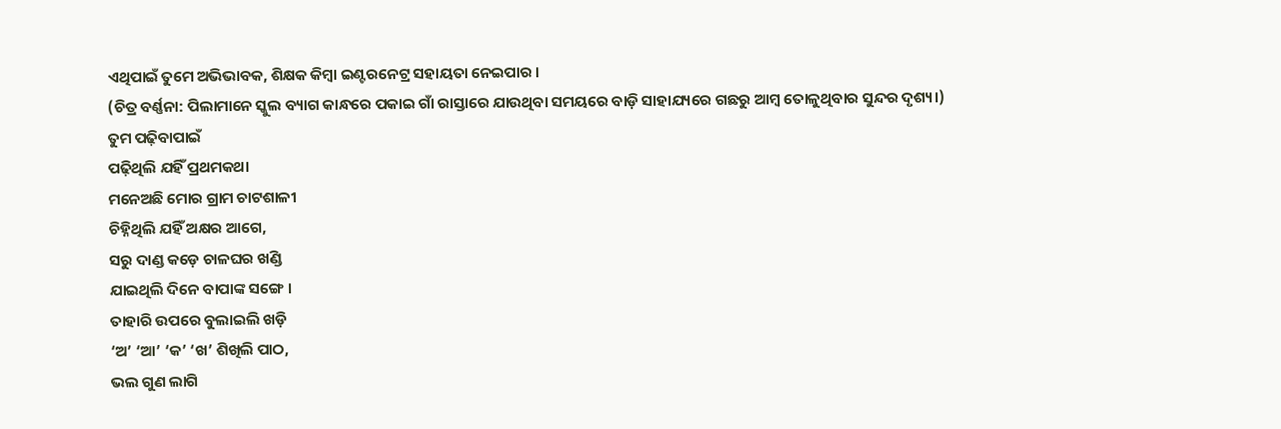ଏଥିପାଇଁ ତୁମେ ଅଭିଭାବକ, ଶିକ୍ଷକ କିମ୍ବା ଇଣ୍ଟରନେଟ୍ର ସହାୟତା ନେଇପାର ।
(ଚିତ୍ର ବର୍ଣ୍ଣନା: ପିଲାମାନେ ସ୍କୁଲ ବ୍ୟାଗ କାନ୍ଧରେ ପକାଇ ଗାଁ ରାସ୍ତାରେ ଯାଉଥିବା ସମୟରେ ବାଡ଼ି ସାହାଯ୍ୟରେ ଗଛରୁ ଆମ୍ବ ତୋଳୁଥିବାର ସୁନ୍ଦର ଦୃଶ୍ୟ।)
ତୁମ ପଢ଼ିବାପାଇଁ
ପଢ଼ିଥିଲି ଯହିଁ ପ୍ରଥମକଥା
ମନେଅଛି ମୋର ଗ୍ରାମ ଚାଟଶାଳୀ
ଚିହ୍ନିଥିଲି ଯହିଁ ଅକ୍ଷର ଆଗେ,
ସରୁ ଦାଣ୍ଡ କଡ଼େ ଚାଳଘର ଖଣ୍ଡି
ଯାଇଥିଲି ଦିନେ ବାପାଙ୍କ ସଙ୍ଗେ ।
ତାହାରି ଉପରେ ବୁଲାଇଲି ଖଡ଼ି
‘ଅ’ ‘ଆ’ ‘କ’ ‘ଖ’ ଶିଖିଲି ପାଠ,
ଭଲ ଗୁଣ ଲାଗି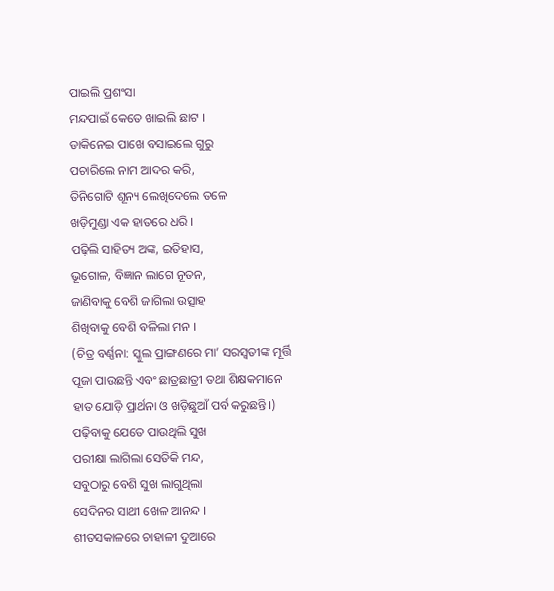ପାଇଲି ପ୍ରଶଂସା
ମନ୍ଦପାଇଁ କେତେ ଖାଇଲି ଛାଟ ।
ଡାକିନେଇ ପାଖେ ବସାଇଲେ ଗୁରୁ
ପଚାରିଲେ ନାମ ଆଦର କରି,
ତିନିଗୋଟି ଶୂନ୍ୟ ଲେଖିଦେଲେ ତଳେ
ଖଡ଼ିମୁଣ୍ଡା ଏକ ହାତରେ ଧରି ।
ପଢ଼ିଲି ସାହିତ୍ୟ ଅଙ୍କ, ଇତିହାସ,
ଭୂଗୋଳ, ବିଜ୍ଞାନ ଲାଗେ ନୂତନ,
ଜାଣିବାକୁ ବେଶି ଜାଗିଲା ଉତ୍ସାହ
ଶିଖିବାକୁ ବେଶି ବଳିଲା ମନ ।
(ଚିତ୍ର ବର୍ଣ୍ଣନା: ସ୍କୁଲ ପ୍ରାଙ୍ଗଣରେ ମା’ ସରସ୍ୱତୀଙ୍କ ମୂର୍ତ୍ତି ପୂଜା ପାଉଛନ୍ତି ଏବଂ ଛାତ୍ରଛାତ୍ରୀ ତଥା ଶିକ୍ଷକମାନେ ହାତ ଯୋଡ଼ି ପ୍ରାର୍ଥନା ଓ ଖଡ଼ିଛୁଆଁ ପର୍ବ କରୁଛନ୍ତି।)
ପଢ଼ିବାକୁ ଯେତେ ପାଉଥିଲି ସୁଖ
ପରୀକ୍ଷା ଲାଗିଲା ସେତିକି ମନ୍ଦ,
ସବୁଠାରୁ ବେଶି ସୁଖ ଲାଗୁଥିଲା
ସେଦିନର ସାଥୀ ଖେଳ ଆନନ୍ଦ ।
ଶୀତସକାଳରେ ଚାହାଳୀ ଦୁଆରେ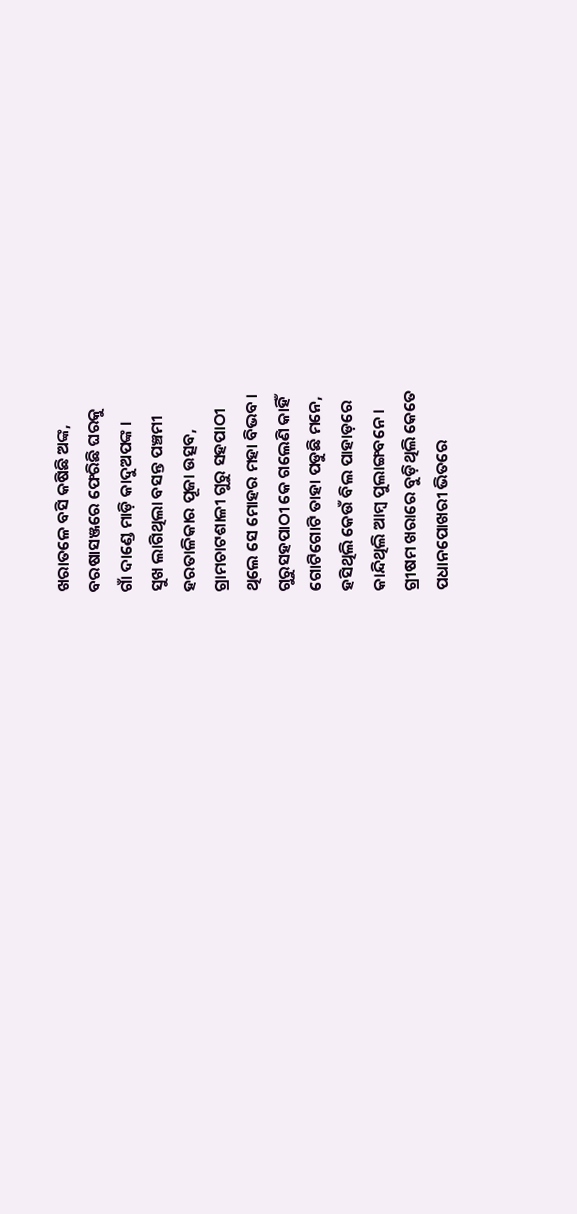ଖରାତଳେ ବସି କଷିଛି ଅଙ୍କ,
ବରଷାସଞ୍ଜରେ ଫେରିଛି ଘରକୁ
ଗାଁ ଦାଣ୍ଡେ ମାଡ଼ି କାଦୁଅପଙ୍କ ।
ସୁଖ ଲାଗିଥିଲା ବସନ୍ତ ପଞ୍ଚମୀ
ହରତାଳିକାର ପୂଜା ଉତ୍ସବ,
ଗ୍ରାମଚାଟଶାଳୀ ଗୁରୁ ସହପାଠୀ
ଥିଲେ ସେ ମୋହର ମହା ବିଭବ ।
ଗୁରୁସହପାଠୀ କେ ଗଲେଣି କାହିଁ
ଗୋଟିଗୋଟି ତାହା ପଡୁଛି ମନେ,
ହସିଥିଲି କେଉଁ ବିଲ ପାହାଡ଼ରେ
କାନ୍ଦିଥିଲି ଆମ୍ବ ପୁଲାଙ୍ଗବନେ ।
ଗ୍ରୀଷମ ଖରାରେ ବୁଡ଼ିଥିଲି କେତେ
ପଧାନପୋଖରୀ ଭିତରେ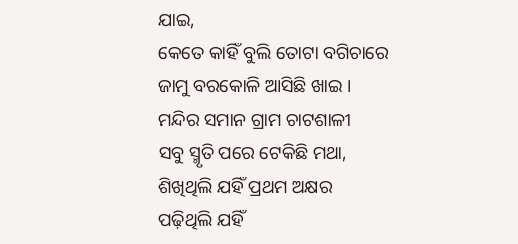ଯାଇ,
କେତେ କାହିଁ ବୁଲି ତୋଟା ବଗିଚାରେ
ଜାମୁ ବରକୋଳି ଆସିଛି ଖାଇ ।
ମନ୍ଦିର ସମାନ ଗ୍ରାମ ଚାଟଶାଳୀ
ସବୁ ସ୍ମୃତି ପରେ ଟେକିଛି ମଥା,
ଶିଖିଥିଲି ଯହିଁ ପ୍ରଥମ ଅକ୍ଷର
ପଢ଼ିଥିଲି ଯହିଁ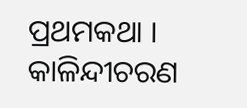ପ୍ରଥମକଥା ।
କାଳିନ୍ଦୀଚରଣ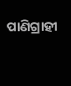ପାଣିଗ୍ରାହୀ